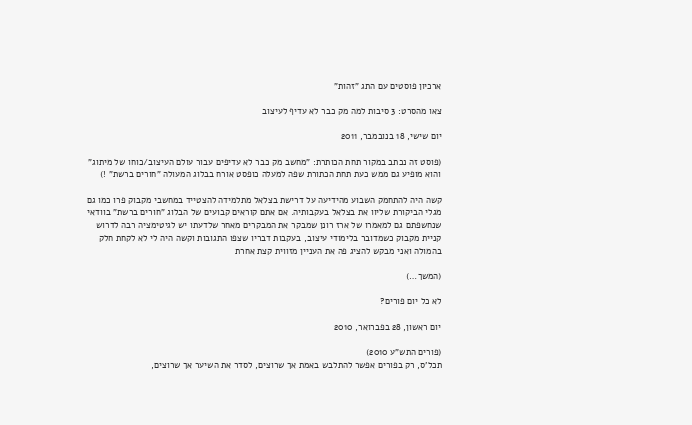ארכיון פוסטים עם התג "זהות"

צאו מהסרט: 3 סיבות למה מק כבר לא עדיף לעיצוב

יום שישי, 18 בנובמבר, 2011

(פוסט זה נכתב במקור תחת הכותרת: "מחשב מק כבר לא עדיפים עבור עולם העיצוב/כוחו של מיתוג" והוא מופיע גם ממש כעת תחת הכתורת שפה למעלה כופסט אורח בבלוג המעולה "חורים ברשת" !)

קשה היה להתחמק השבוע מהידיעה על דרישת בצלאל מתלמידה להצטייד במחשבי מקבוק פרו כמו גם מגלי הביקורת שליוו את בצלאל בעקבותיה. אם אתם קוראים קבועים של הבלוג "חורים ברשת" בוודאי שנחשפתם גם למאמרו של ארז רונן שמבקר את המבקרים מאחר שלדעתו יש לגיטימציה רבה לדרוש קניית מקבוק כשמדובר בלימודי עיצוב, בעקבות דבריו שצפו התגובות וקשה היה לי לא לקחת חלק בהמולה ואני מבקש להציג פה את העניין מזווית קצת אחרת

(המשך…)

לא כל יום פורים?

יום ראשון, 28 בפברואר, 2010

(פורים התש"ע 2010)
תכל'ס, רק בפורים אפשר להתלבש באמת אך שרוצים, לסדר את השיער אך שרוצים,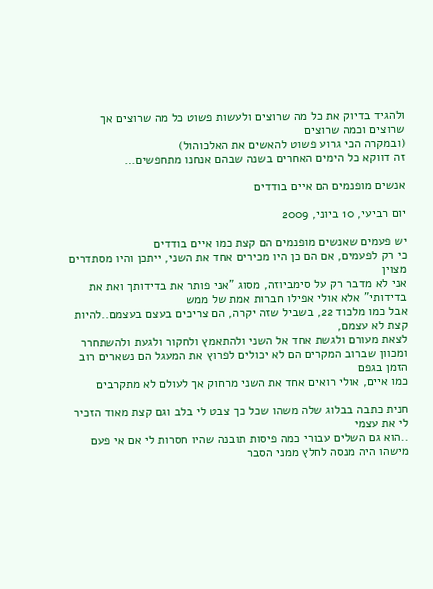ולהגיד בדיוק את כל מה שרוצים ולעשות פשוט כל מה שרוצים אך שרוצים וכמה שרוצים
(ובמקרה הכי גרוע פשוט להאשים את האלכוהול)
זה דווקא כל הימים האחרים בשנה שבהם אנחנו מתחפשים…

אנשים מופנמים הם איים בודדים

יום רביעי, 10 ביוני, 2009

יש פעמים שאנשים מופנמים הם קצת כמו איים בודדים
כי רק לפעמים, אם הם כן היו מכירים אחד את השני, ייתכן והיו מסתדרים מצוין
אני לא מדבר רק על סימביוזה, מסוג "אני פותר את בדידותך ואת את בדידותי" אלא אולי אפילו חברות אמת של ממש
אבל כמו מלכוד 22, בשביל שזה יקרה, הם צריכים בעצם בעצמם..להיות קצת לא עצמם,
לצאת מעורם ולגשת אחד אל השני ולהתאמץ ולחקור ולגעת ולהשתחרר
ומכוון שברוב המקרים הם לא יכולים לפרוץ את המעגל הם נשארים רוב הזמן בגפם
כמו איים, אולי רואים אחד את השני מרחוק אך לעולם לא מתקרבים

חנית כתבה בבלוג שלה משהו שכל כך צבט לי בלב וגם קצת מאוד הזכיר לי את עצמי
..הוא גם השלים עבורי כמה פיסות תובנה שהיו חסרות לי אם אי פעם מישהו היה מנסה לחלץ ממני הסבר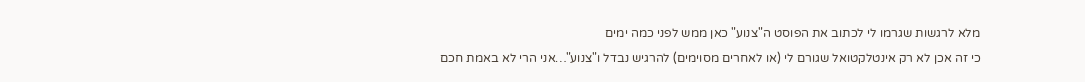מלא לרגשות שגרמו לי לכתוב את הפוסט ה"צנוע" כאן ממש לפני כמה ימים
כי זה אכן לא רק אינטלקטואל שגורם לי (או לאחרים מסוימים) להרגיש נבדל ו"צנוע"…אני הרי לא באמת חכם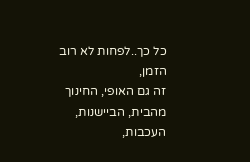כל כך..לפחות לא רוב הזמן,
זה גם האופי, החינוך מהבית, הביישנות, העכבות,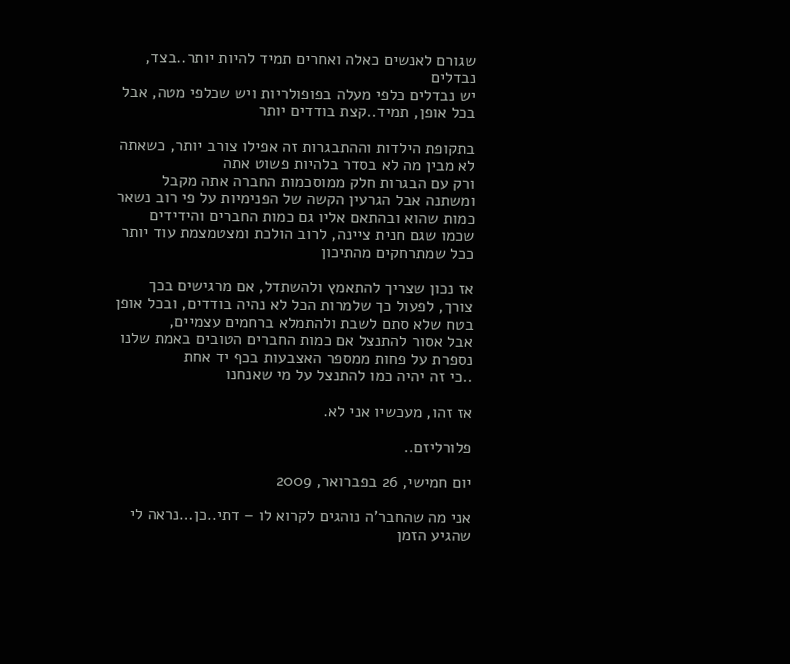שגורם לאנשים כאלה ואחרים תמיד להיות יותר..בצד, נבדלים
יש נבדלים כלפי מעלה בפופולריות ויש שכלפי מטה, אבל בכל אופן, תמיד..קצת בודדים יותר

בתקופת הילדות וההתבגרות זה אפילו צורב יותר, כשאתה לא מבין מה לא בסדר בלהיות פשוט אתה
ורק עם הבגרות חלק ממוסכמות החברה אתה מקבל ומשתנה אבל הגרעין הקשה של הפנימיות על פי רוב נשאר כמות שהוא ובהתאם אליו גם כמות החברים והידידים
שכמו שגם חנית ציינה, לרוב הולכת ומצטמצמת עוד יותר ככל שמתרחקים מהתיכון

אז נכון שצריך להתאמץ ולהשתדל, אם מרגישים בכך צורך, לפעול כך שלמרות הכל לא נהיה בודדים, ובכל אופן בטח שלא סתם לשבת ולהתמלא ברחמים עצמיים,
אבל אסור להתנצל אם כמות החברים הטובים באמת שלנו נספרת על פחות ממספר האצבעות בכף יד אחת
..כי זה יהיה כמו להתנצל על מי שאנחנו

אז זהו, מעכשיו אני לא.

פלורליזם..

יום חמישי, 26 בפברואר, 2009

אני מה שהחבר'ה נוהגים לקרוא לו – דתי..כן…נראה לי שהגיע הזמן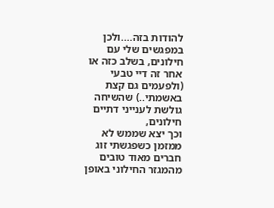להודות בזה….ולכן במפגשים שלי עם חילונים, בשלב כזה או אחר זה דיי טבעי (ולפעמים גם קצת באשמתי..) שהשיחה גולשת לענייני דתיים חילונים,
וכך יצא שממש לא ממזמן כשפגשתי זוג חברים מאוד טובים מהמגזר החילוני באופן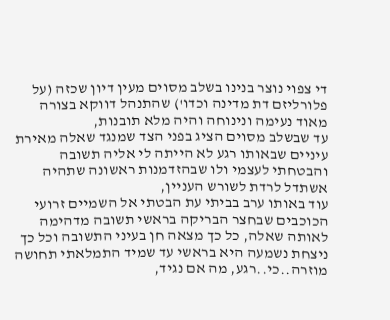די צפוי נוצר בנינו בשלב מסוים מעין דיון שכזה (על פלורליזם דת מדינה וכדו') שהתנהל דווקא בצורה מאוד נעימה ונינוחה והיה מלא תובנות,
עד שבשלב מסוים הציג בפני הצד שמנגד שאלה מאירת עיניים שבאותו רגע לא הייתה לי אליה תשובה והבטחתי לעצמי ולו שבהזדמנות ראשונה שתהיה אשתדל לרדת לשורש העניין,
עוד באותו ערב בביתי עת הבטתי אל השמיים זרועי הכוכבים שבחצר הבריקה בראשי תשובה מדהימה לאותה שאלה, כל כך מצאה חן בעיני התשובה וכל כך ניצחת נשמעה היא בראשי עד שמיד התמלאתי תחושה מוזרה..כי..רגע, מה אם נגיד,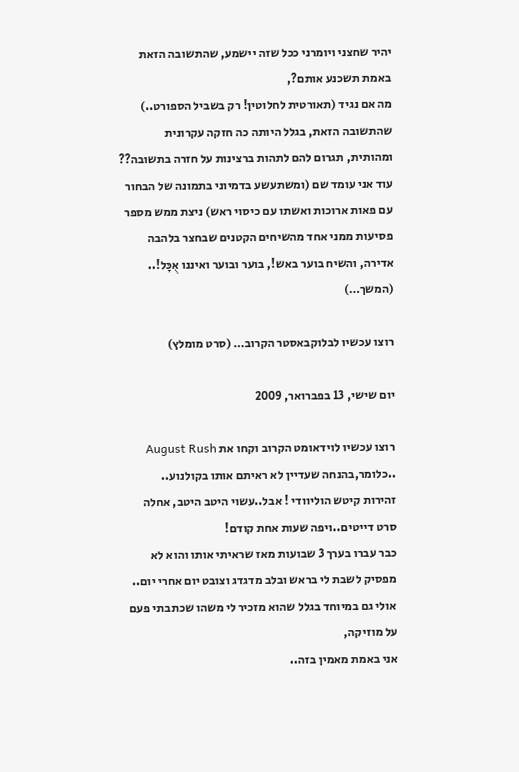יהיר שחצני ויומרני ככל שזה יישמע, שהתשובה הזאת באמת תשכנע אותם?,
מה אם נגיד (תאורטית לחלוטין! רק בשביל הספורט..) שהתשובה הזאת, בגלל היותה כה חזקה עקרונית ומהותית, תגרום להם לתהות ברצינות על חזרה בתשובה??
עוד אני עומד שם (ומשתעשע בדמיוני בתמונה של הבחור עם פאות ארוכות ואשתו עם כיסוי ראש) ניצת ממש מספר פסיעות ממני אחד מהשיחים הקטנים שבחצר בלהבה אדירה, והשיח בוער באש!, בוער ובוער ואיננו אֻכָּל!.. (המשך…)

רוצו עכשיו לבלוקבאסטר הקרוב… (סרט מומלץ)

יום שישי, 13 בפברואר, 2009

רוצו עכשיו לוידאומט הקרוב וקחו את August Rush ..כלומר,בהנחה שעדיין לא ראיתם אותו בקולנוע..
זהירות קיטש הוליוודי ! אבל..עשוי היטב היטב, אחלה סרט דייטים..ויפה שעות אחת קודם!
כבר עברו בערך 3 שבועות מאז שראיתי אותו והוא לא מפסיק לשבת לי בראש ובלב מדגדג וצובט יום אחרי יום..
אולי גם במיוחד בגלל שהוא מזכיר לי משהו שכתבתי פעם על מוזיקה,
אני באמת מאמין בזה..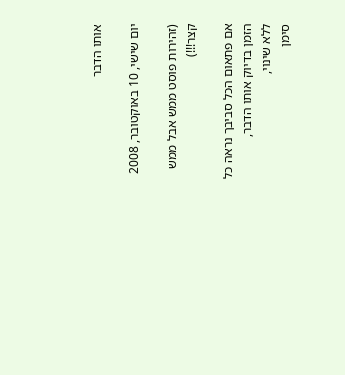אותו הדבר

יום שישי, 10 באוקטובר, 2008

(זהירות פוסט ממש אבל ממש קצר!!!)

אם פתאום הכל סביבך נראה כל הזמן בדיוק אותו הדבר,
ללא שינוי,
סימן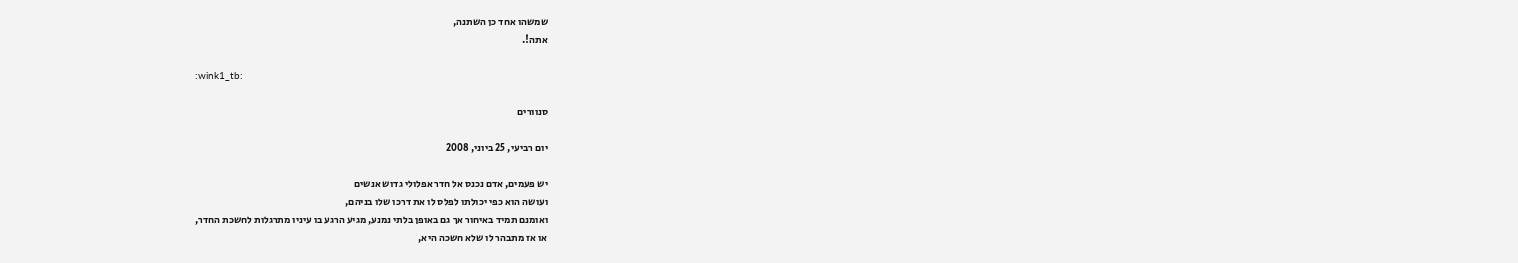שמשהו אחד כן השתנה,
אתה!.

:wink1_tb:

סנוורים

יום רביעי, 25 ביוני, 2008

יש פעמים, אדם נכנס אל חדר אפלולי גדוש אנשים
ועושה הוא כפי יכולתו לפלס לו את דרכו שלו בניהם,
ואומנם תמיד באיחור אך גם באופן בלתי נמנע, מגיע הרגע בו עיניו מתרגלות לחשכת החדר,
או אז מתבהר לו שלא חשכה היא,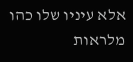אלא עיניו שלו כהו מלראות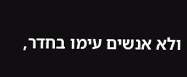ולא אנשים עימו בחדר,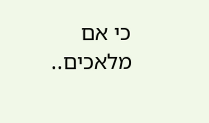כי אם מלאכים..